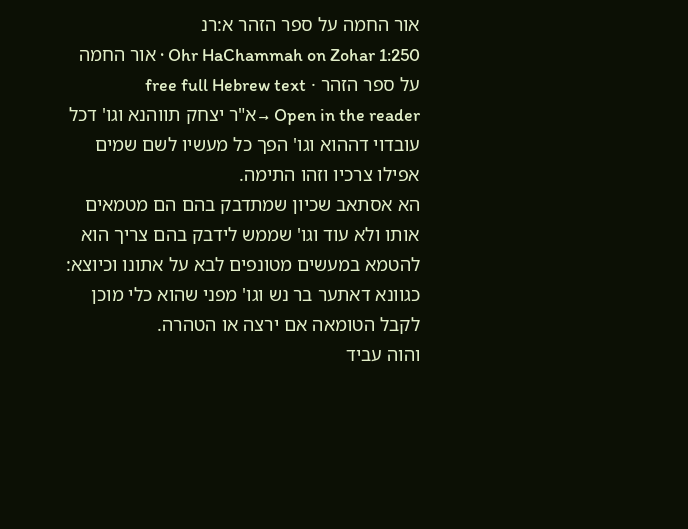אור החמה על ספר הזהר א:רנ
Ohr HaChammah on Zohar 1:250 · אור החמה על ספר הזהר · free full Hebrew text
Open in the reader →א"ר יצחק תווהנא וגו' דכל עובדוי דההוא וגו' הפך כל מעשיו לשם שמים אפילו צרכיו וזהו התימה.
הא אסתאב שכיון שמתדבק בהם הם מטמאים אותו ולא עוד וגו' שממש לידבק בהם צריך הוא להטמא במעשים מטונפים לבא על אתונו וכיוצא:
כגוונא דאתער בר נש וגו' מפני שהוא כלי מוכן לקבל הטומאה אם ירצה או הטהרה.
והוה עביד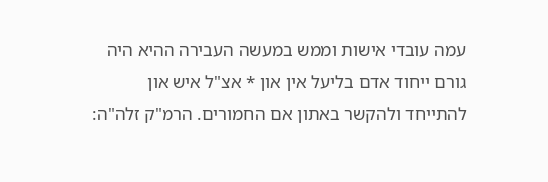עמה עובדי אישות וממש במעשה העבירה ההיא היה גורם ייחוד אדם בליעל אין און * אצ"ל איש און להתייחד ולהקשר באתון אם החמורים. הרמ"ק זלה"ה: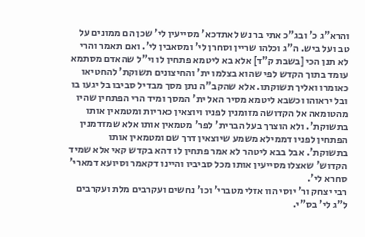והרא"ג כ' ובג"כ אתי בר נש לאתדכא' מסייעין לי' שכן הם ממונים על טב ועל ביש. ה"ג וכלהו שריין וסחרן לי' ומסאבין לי'. ואם תאמר והרי לא תנן הכי [בשבת ק"ד] אלא בא ליטמא פתחין לו וי"ל שהאדם מסתמא עומד בתוך הקדש לפי שהוא בצלמו ית' והחיצונים תשוקת' להחטיאו כאומרו ואליך תשוקתו. אלא שהקב"ה נתן מסך מבדיל סביבו בל יגעו בו ובל יראוהו וכשבא ליטמא מסיר האל ית' המסך ומיד הרי הפתחין שהיו מהטומאה אל הקדושה מזומנין לפניו ויוצאין כאריות ומטמאין אותו בתשוקת'. ולא הוצרך בעל הברית' לפר' מטמאין אותו אלא שמזדמנין הפתחין לפניו דממילא משמע שיוצאין דרך שם ומטמאין אותו בתשוקת'. אבל בבא ליטהר לא אמר פתחין לו דהא בקדש קאי אלא שמיד הקדוש' שאצלו מסייעין אותו מכל סביביו והיינו דקאמר וסיועא דמארי' סחרא לי'.
רבי יצחק ור' יוסי הוו אזלי מטברי' וכו' נחשים ועקרבים מלת ועקרבים ל"ג לי' בס"י.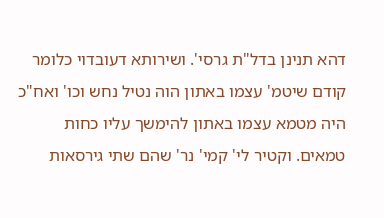דהא תנינן בדל"ת גרסי'. ושירותא דעובדוי כלומר קודם שיטמ' עצמו באתון הוה נטיל נחש וכו' ואח"כ היה מטמא עצמו באתון להימשך עליו כחות טמאים. וקטיר לי' קמי' נר' שהם שתי גירסאות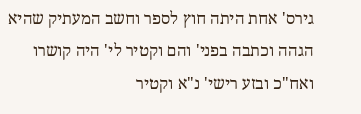גירס' אחת היתה חוץ לספר וחשב המעתיק שהיא הגהה וכתבה בפני' והם וקטיר לי' היה קושרו ואח"כ ובזע רישי' נ"א וקטיר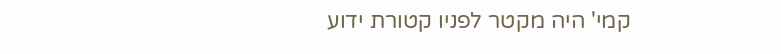קמי' היה מקטר לפניו קטורת ידוע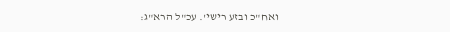ואח"כ ובזע רישי'. עכ"ל הרא"ג: